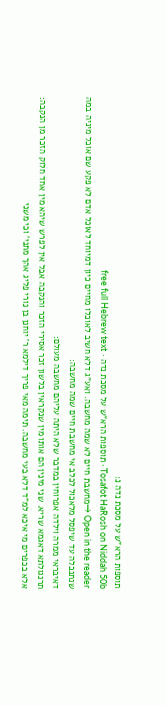תוספות הרא"ש על מסכת נדה נ:
Tosafot HaRosh on Niddah 50b · תוספות הרא"ש על מסכת נדה · free full Hebrew text
Open in the reader →מחשבת חיים לא שמה מחשבה. ואע"ג דלא חשיב לאוכלו מחיים כיון דמיוחד לאוכל אדם לא פקע שם אוכל מיניה במה שנתנבלה עד שיפסל מלאכול לכלב אי מחשבת חיים שמה מחשבה:
דאיבראי ממרה וילדה אפרוחין במדבר שלא היתה עליהם מחשבה מעולם:
תרנגולתא דאגמא שריא. שני מינין הם אותו מין שנקראין בלשון זכר אסירי הזכר והנקבה אבל אין לפרש שיהא מין אחד חלוק הזכר מן הנקבה:
אלא בכפרים מי איכא למ"ד דלא בעי מחשבה. תימה מאי פריך דילמא ר' יוחנן בן נורי פליג אהך מתני' וכי משני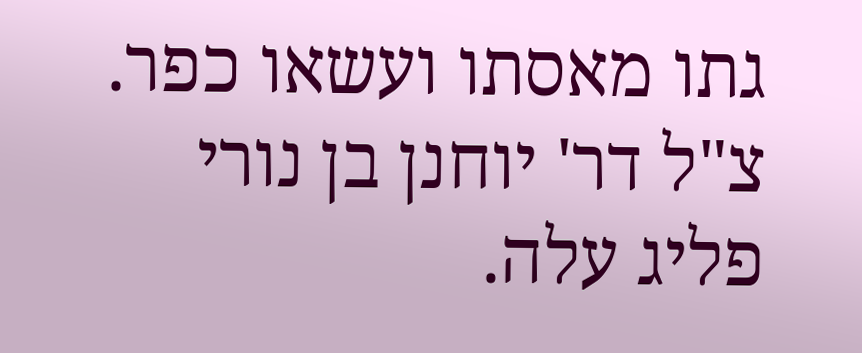גתו מאסתו ועשאו כפר. צ"ל דר' יוחנן בן נורי פליג עלה.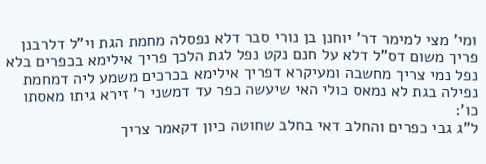ומי' מצי למימר דר' יוחנן בן נורי סבר דלא נפסלה מחמת הגת וי"ל דלרבנן פריך משום דס"ל דלא על חנם נקט נפל לגת הלכך פריך אילימא בכפרים בלא נפל נמי צריך מחשבה ומעיקרא דפריך אילימא בכרכים משמע ליה דמחמת נפילה בגת לא נמאס כולי האי שיעשה כפר עד דמשני ר' זירא גיתו מאסתו כו':
ל"ג גבי כפרים והחלב דאי בחלב שחוטה כיון דקאמר צריך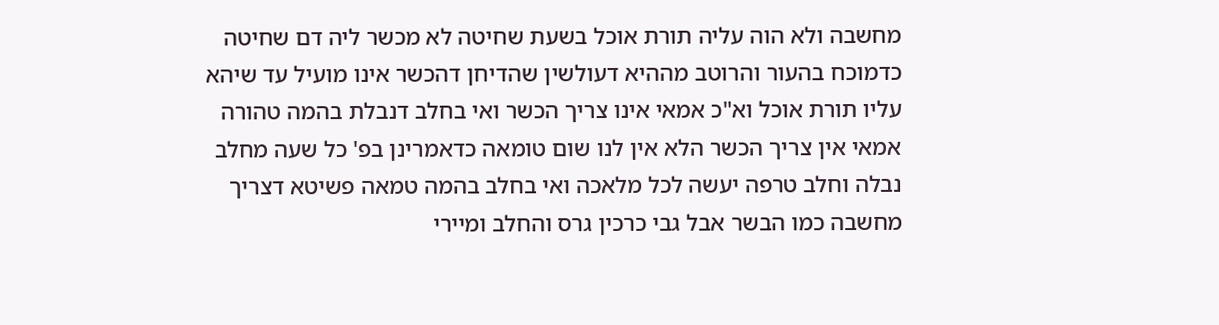מחשבה ולא הוה עליה תורת אוכל בשעת שחיטה לא מכשר ליה דם שחיטה כדמוכח בהעור והרוטב מההיא דעולשין שהדיחן דהכשר אינו מועיל עד שיהא עליו תורת אוכל וא"כ אמאי אינו צריך הכשר ואי בחלב דנבלת בהמה טהורה אמאי אין צריך הכשר הלא אין לנו שום טומאה כדאמרינן בפ' כל שעה מחלב נבלה וחלב טרפה יעשה לכל מלאכה ואי בחלב בהמה טמאה פשיטא דצריך מחשבה כמו הבשר אבל גבי כרכין גרס והחלב ומיירי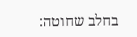בחלב שחוטה: